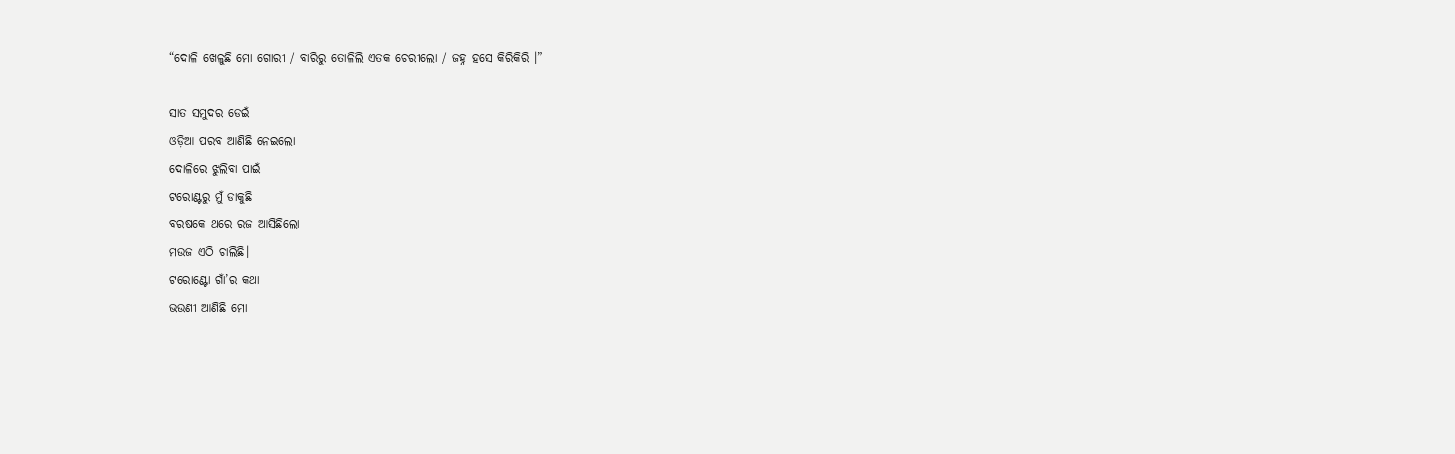“ଦୋଳି ଖେଳୁଛି ମୋ ଗୋରୀ / ବାରିରୁ ତୋଳିଲି ଏତକ ଚେରୀଲୋ / ଜହ୍ନ ହସେ କିରିକିରି ।”

ସାତ ସମୁଦର ଡେଇଁ
ଓଡ଼ିଆ ପରବ ଆଣିଛି ନେଇଲୋ
ଦୋଳିରେ ଝୁଲିବା ପାଇଁ
ଟରୋଣ୍ଟରୁ ମୁଁ ଡାକୁଛି
ବରଷକେ ଥରେ ରଜ ଆସିଛିଲୋ
ମଉଜ ଏଠି ଚାଲିଛି।
ଟରୋଣ୍ଟୋ ଗାଁ’ର କଥା
ଭଉଣୀ ଆଣିଛି ମୋ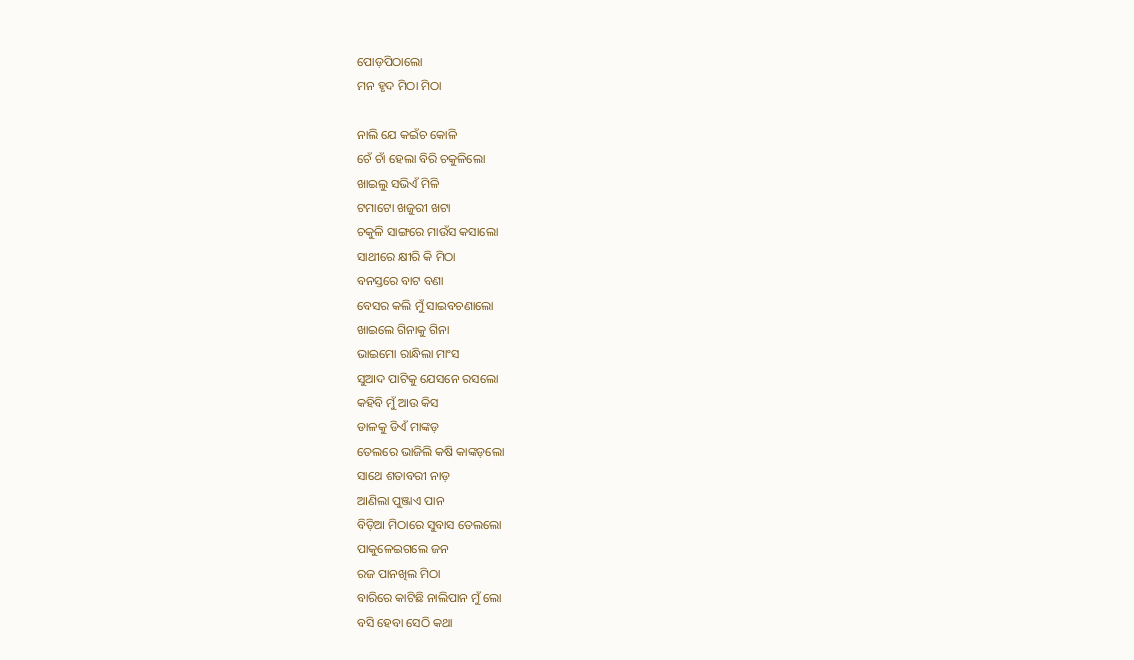ପୋଡ଼ପିଠାଲୋ
ମନ ହୃଦ ମିଠା ମିଠା

ନାଲି ଯେ କଇଁଚ କୋଳି
ଚେଁ ଚାଁ ହେଲା ବିରି ଚକୁଳିଲୋ
ଖାଇଲୁ ସଭିଏଁ ମିଳି
ଟମାଟୋ ଖଜୁରୀ ଖଟା
ଚକୁଳି ସାଙ୍ଗରେ ମାଉଁସ କସାଲୋ
ସାଥୀରେ କ୍ଷୀରି କି ମିଠା
ବନସ୍ତରେ ବାଟ ବଣା
ବେସର କଲି ମୁଁ ସାଇବଚଣାଲୋ
ଖାଇଲେ ଗିନାକୁ ଗିନା
ଭାଇମୋ ରାନ୍ଧିଲା ମାଂସ
ସୁଆଦ ପାଟିକୁ ଯେସନେ ରସଲୋ
କହିବି ମୁଁ ଆଉ କିସ
ଡାଳକୁ ଡିଏଁ ମାଙ୍କଡ଼
ତେଲରେ ଭାଜିଲି କଷି କାଙ୍କଡ଼ଲୋ
ସାଥେ ଶତାବରୀ ନାଡ଼
ଆଣିଲା ପୁଞ୍ଜାଏ ପାନ
ବିଡ଼ିଆ ମିଠାରେ ସୁବାସ ତେଲଲୋ
ପାକୁଳେଇଗଲେ ଜନ
ରଜ ପାନଖିଲ ମିଠା
ବାରିରେ କାଟିଛି ନାଲିପାନ ମୁଁ ଲୋ
ବସି ହେବା ସେଠି କଥା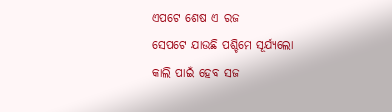ଏପଟେ ଶେଷ ଏ ରଜ
ସେପଟେ ଯାଉଛି ପଶ୍ଚିମେ ସୂର୍ଯ୍ୟଲୋ
କାଲି ପାଇଁ ହେବ ସଜ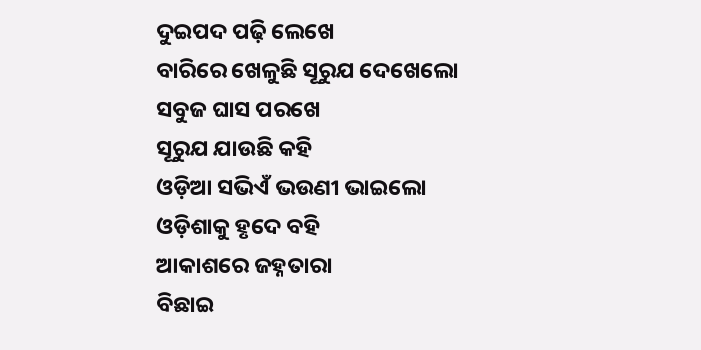ଦୁଇପଦ ପଢ଼ି ଲେଖେ
ବାରିରେ ଖେଳୁଛି ସୂରୁଯ ଦେଖେଲୋ
ସବୁଜ ଘାସ ପରଖେ
ସୂରୁଯ ଯାଉଛି କହି
ଓଡ଼ିଆ ସଭିଏଁ ଭଉଣୀ ଭାଇଲୋ
ଓଡ଼ିଶାକୁ ହୃଦେ ବହି
ଆକାଶରେ ଜହ୍ନତାରା
ବିଛାଇ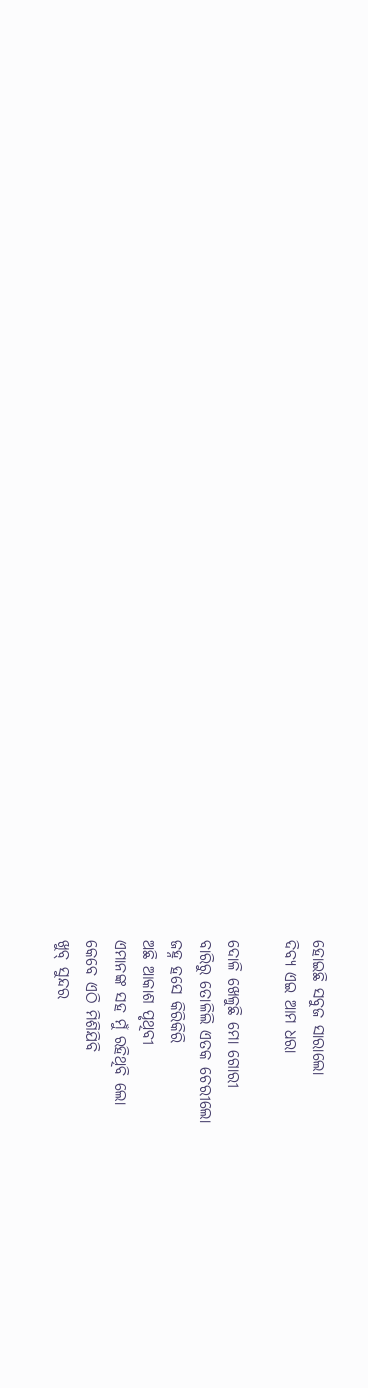ହୋଇଛି ସବୁଜ ସାରାଲୋ
ଦିବ୍ୟ ଏଇ ଆମ ଧରା

ଦୋଳି ଖେଳୁଛି ମୋ ଗୋରୀ
ବାରିରୁ ତୋଳିଲି ଏତକ ଚେରୀଲୋ
ଜହ୍ନ ହସେ କିରିକିରି
ଅଛି ଆକାଶ ପୃଥିବୀ
ଏମାନଙ୍କ ସହ ମୁଁ ରହିଥିବି ଲୋ
କେବେ ଏଠି ମିଶିଯିବି
ଖୁବ୍ ସୁନ୍ଦର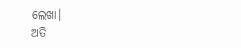ଲେଖା।
ଅତି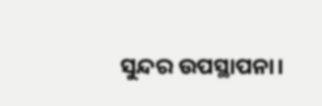ସୁନ୍ଦର ଉପସ୍ଥାପନା।